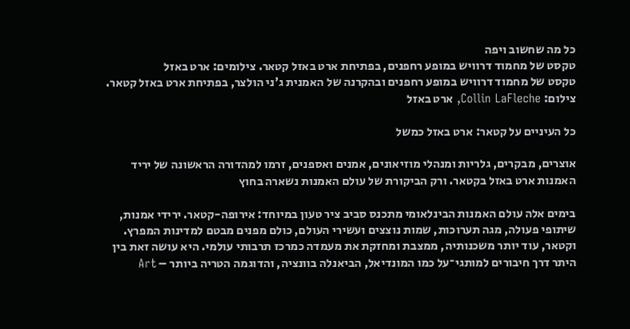כל מה שחשוב ויפה
טקסט של מחמוד דרוויש במופע רחפנים, בפתיחת ארט באזל קטאר. צילומים: ארט באזל
טקסט של מחמוד דרוויש במופע רחפנים ובהקרנה של האמנית ג'ני הולצר, בפתיחת ארט באזל קטאר. צילום: Collin LaFleche, ארט באזל

כל העיניים על קטאר: ארט באזל כמשל

אוצרים, מבקרים, גלריות ומנהלי מוזיאונים, אמנים ואספנים, זרמו למהדורה הראשונה של יריד האמנות ארט באזל בקטאר. ורק הביקורת של עולם האמנות נשארה בחוץ

בימים אלה עולם האמנות הבינלאומי מתכנס סביב ציר טעון במיוחד: אירופה-קטאר. ירידי אמנות, שיתופי פעולה, מגה תערוכות, שמות נוצצים ועשירי העולם, כולם מפנים מבטם למדינות המפרץ. וקטאר, עוד יותר משכנותיה, ממצבת ומחזקת את מעמדה כמרכז תרבותי עולמי. היא עושה זאת בין היתר דרך חיבורים למותגי־על כמו המונדיאל, הביאנלה בוונציה, והדוגמה הטריה ביותר – Art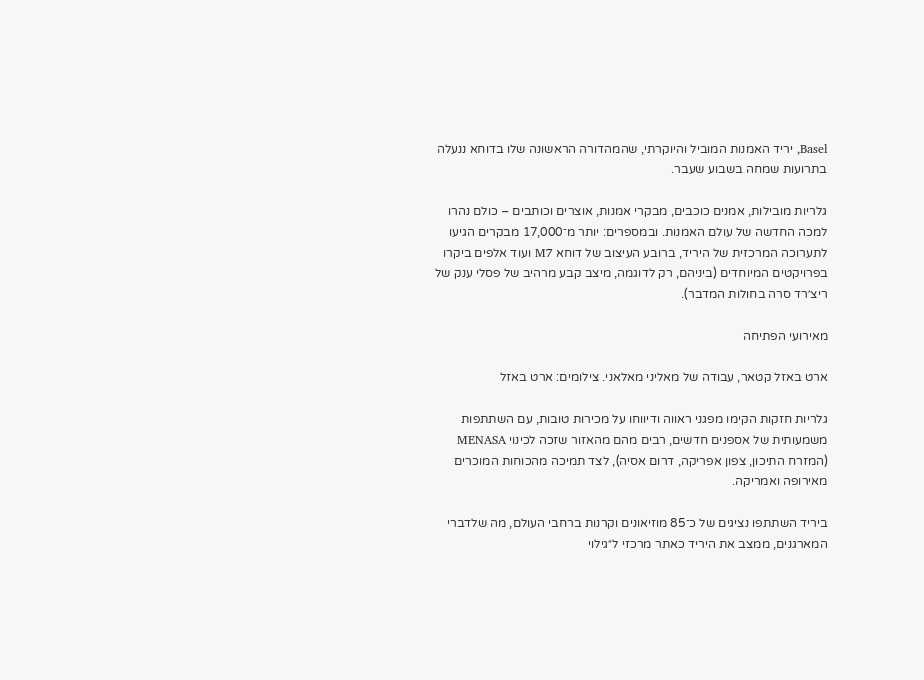Basel, יריד האמנות המוביל והיוקרתי, שהמהדורה הראשונה שלו בדוחא ננעלה בתרועות שמחה בשבוע שעבר.

גלריות מובילות, אמנים כוכבים, מבקרי אמנות, אוצרים וכותבים – כולם נהרו למכה החדשה של עולם האמנות. ובמספרים: יותר מ־17,000 מבקרים הגיעו לתערוכה המרכזית של היריד, ברובע העיצוב של דוחא M7 ועוד אלפים ביקרו בפרויקטים המיוחדים (ביניהם, רק לדוגמה, מיצב קבע מרהיב של פסלי ענק של ריצ׳רד סרה בחולות המדבר).

מאירועי הפתיחה

ארט באזל קטאר, עבודה של מאליני מאלאני. צילומים: ארט באזל

גלריות חזקות הקימו מפגני ראווה ודיווחו על מכירות טובות, עם השתתפות משמעותית של אספנים חדשים, רבים מהם מהאזור שזכה לכינוי MENASA (המזרח התיכון, צפון אפריקה, דרום אסיה), לצד תמיכה מהכוחות המוכרים מאירופה ואמריקה.

ביריד השתתפו נציגים של כ־85 מוזיאונים וקרנות ברחבי העולם, מה שלדברי המארגנים, ממצב את היריד כאתר מרכזי ל״גילוי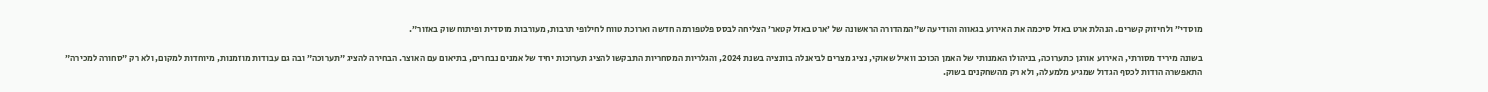מוסדי״ ולחיזוק קשרים. הנהלת ארט באזל סיכמה את האירוע בגאווה והודיעה ש״המהדורה הראשונה של ׳ארט באזל קטאר׳ הצליחה לבסס פלטפורמה חדשה וארוכת טווח לחילופי תרבות, מעורבות מוסדית ופיתוח שוק באזור״.

בשונה מיריד מסורתי, האירוע אורגן כתערוכה, בניהולו האמנותי של האמן הכוכב וואיל שאוקי, נציג מצרים לביאנלה בוונציה בשנת 2024, והגלריות המסחריות התבקשו להציג תערוכות יחיד של אמנים נבחרים, בתיאום עם האוצר. הבחירה להציג ״תערוכה״ ובה גם עבודות מוזמנות, מיוחדות למקום, ולא רק ״סחורה למכירה״ התאפשרה הודות לכסף הגדול שמגיע מלמעלה, ולא רק מהשחקנים בשוק.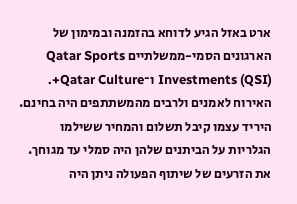ארט באזל הגיע לדוחא בהזמנה ובמימון של הארגונים הסמי-ממשלתיים Qatar Sports Investments (QSI) ו־Qatar Culture+. האירוח לאמנים ולרבים מהמשתתפים היה בחינם. היריד עצמו קיבל תשלום והמחיר ששילמו הגלריות על הביתנים שלהן היה סמלי עד מגוחך. את הזרעים של שיתוף הפעולה ניתן היה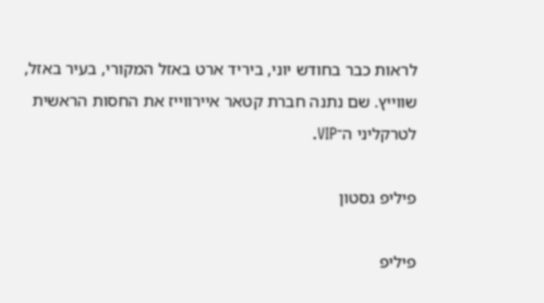לראות כבר בחודש יוני, ביריד ארט באזל המקורי, בעיר באזל, שווייץ. שם נתנה חברת קטאר איירווייז את החסות הראשית לטרקליני ה־VIP.

פיליפ גסטון

פיליפ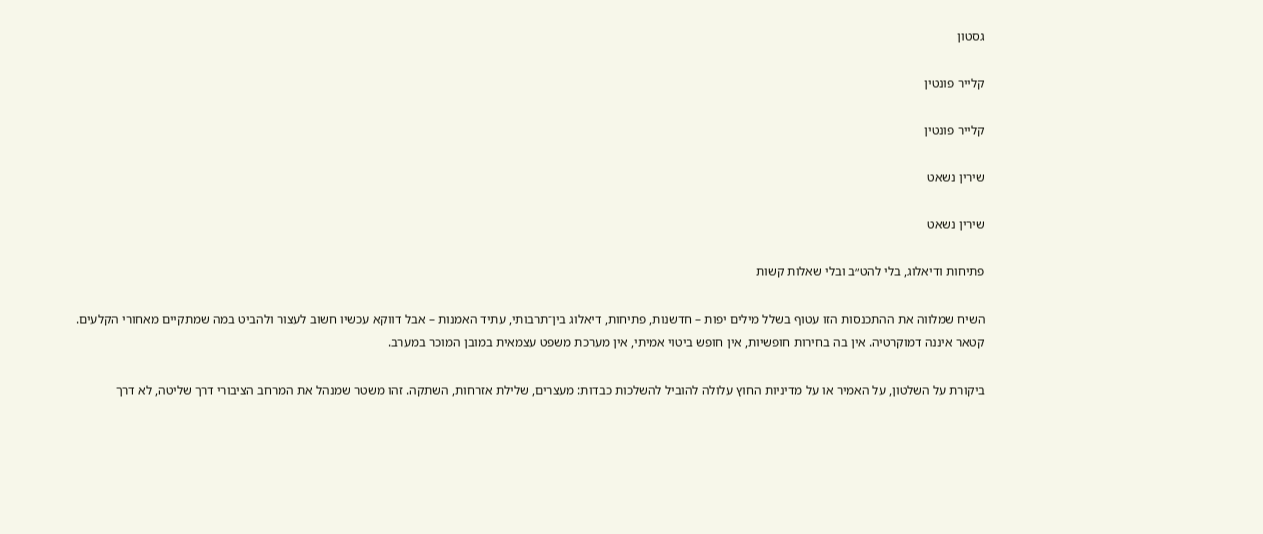גסטון

קלייר פונטין

קלייר פונטין

שירין נשאט

שירין נשאט

פתיחות ודיאלוג, בלי להט״ב ובלי שאלות קשות

השיח שמלווה את ההתכנסות הזו עטוף בשלל מילים יפות – חדשנות, פתיחות, דיאלוג בין־תרבותי, עתיד האמנות – אבל דווקא עכשיו חשוב לעצור ולהביט במה שמתקיים מאחורי הקלעים. קטאר איננה דמוקרטיה. אין בה בחירות חופשיות, אין חופש ביטוי אמיתי, אין מערכת משפט עצמאית במובן המוכר במערב.

ביקורת על השלטון, על האמיר או על מדיניות החוץ עלולה להוביל להשלכות כבדות: מעצרים, שלילת אזרחות, השתקה. זהו משטר שמנהל את המרחב הציבורי דרך שליטה, לא דרך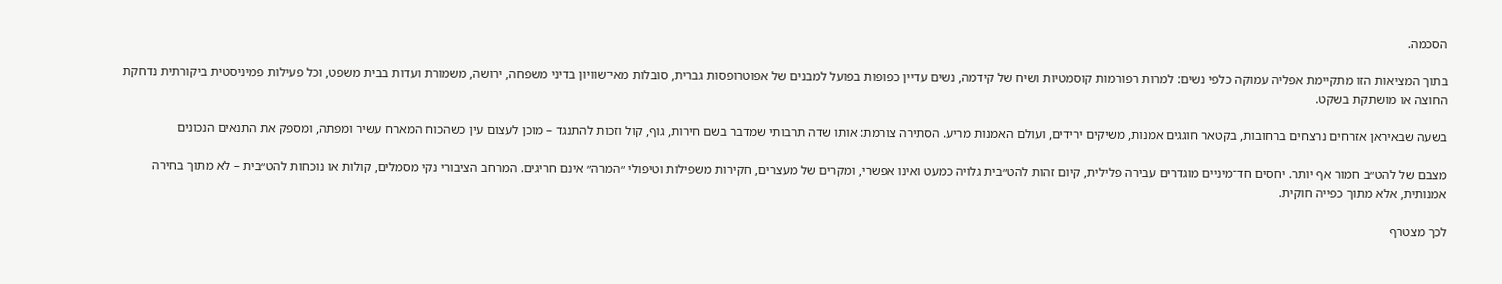הסכמה.

בתוך המציאות הזו מתקיימת אפליה עמוקה כלפי נשים: למרות רפורמות קוסמטיות ושיח של קידמה, נשים עדיין כפופות בפועל למבנים של אפוטרופסות גברית, סובלות מאי־שוויון בדיני משפחה, ירושה, משמורת ועדות בבית משפט, וכל פעילות פמיניסטית ביקורתית נדחקת החוצה או מושתקת בשקט.

בשעה שבאיראן אזרחים נרצחים ברחובות, בקטאר חוגגים אמנות, משיקים ירידים, ועולם האמנות מריע. הסתירה צורמת: אותו שדה תרבותי שמדבר בשם חירות, גוף, קול וזכות להתנגד – מוכן לעצום עין כשהכוח המארח עשיר ומפתה, ומספק את התנאים הנכונים

מצבם של להט״ב חמור אף יותר. יחסים חד־מיניים מוגדרים עבירה פלילית, קיום זהות להט״בית גלויה כמעט ואינו אפשרי, ומקרים של מעצרים, חקירות משפילות וטיפולי ״המרה״ אינם חריגים. המרחב הציבורי נקי מסמלים, קולות או נוכחות להט״בית – לא מתוך בחירה אמנותית, אלא מתוך כפייה חוקית.

לכך מצטרף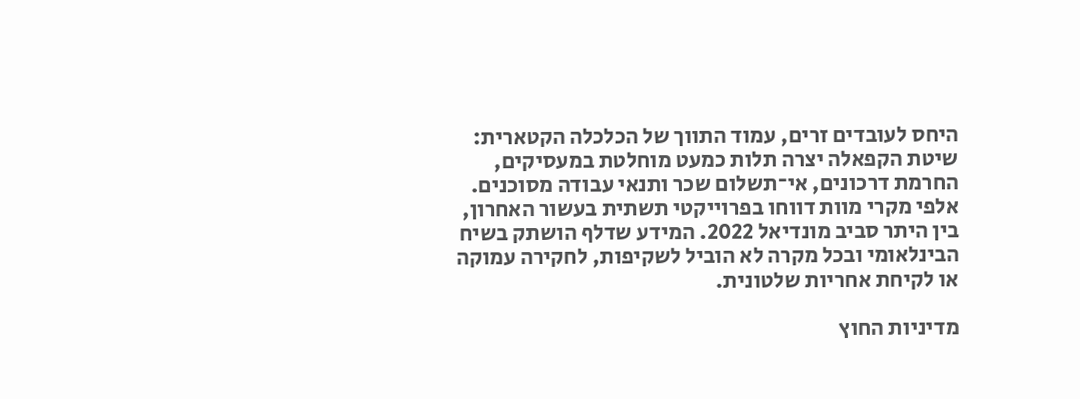היחס לעובדים זרים, עמוד התווך של הכלכלה הקטארית: שיטת הקפאלה יצרה תלות כמעט מוחלטת במעסיקים, החרמת דרכונים, אי־תשלום שכר ותנאי עבודה מסוכנים. אלפי מקרי מוות דווחו בפרוייקטי תשתית בעשור האחרון, בין היתר סביב מונדיאל 2022. המידע שדלף הושתק בשיח הבינלאומי ובכל מקרה לא הוביל לשקיפות, לחקירה עמוקה או לקיחת אחריות שלטונית.

מדיניות החוץ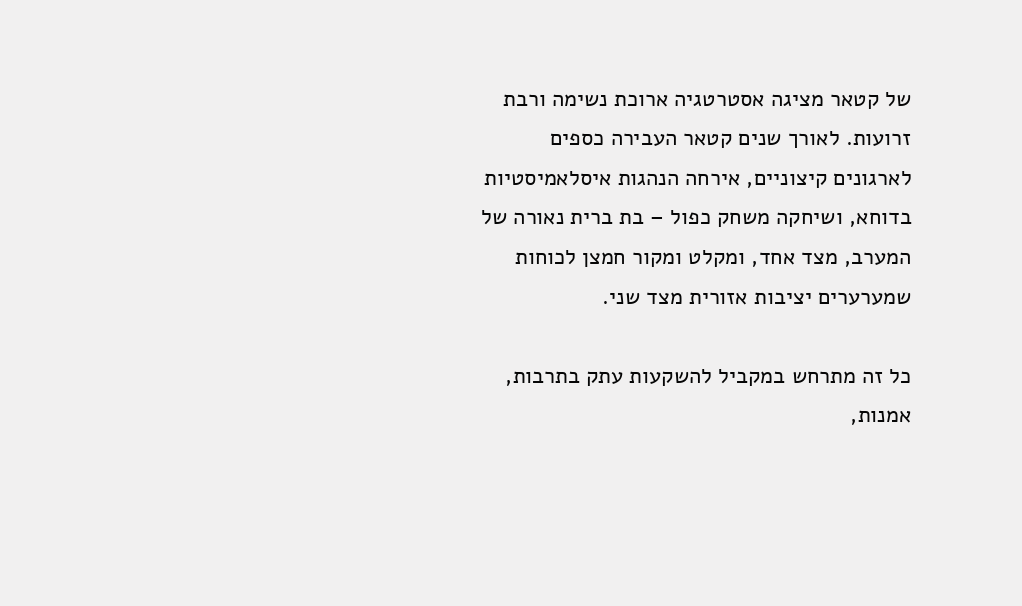של קטאר מציגה אסטרטגיה ארוכת נשימה ורבת זרועות. לאורך שנים קטאר העבירה כספים לארגונים קיצוניים, אירחה הנהגות איסלאמיסטיות בדוחא, ושיחקה משחק כפול – בת ברית נאורה של המערב, מצד אחד, ומקלט ומקור חמצן לכוחות שמערערים יציבות אזורית מצד שני.

כל זה מתרחש במקביל להשקעות עתק בתרבות, אמנות,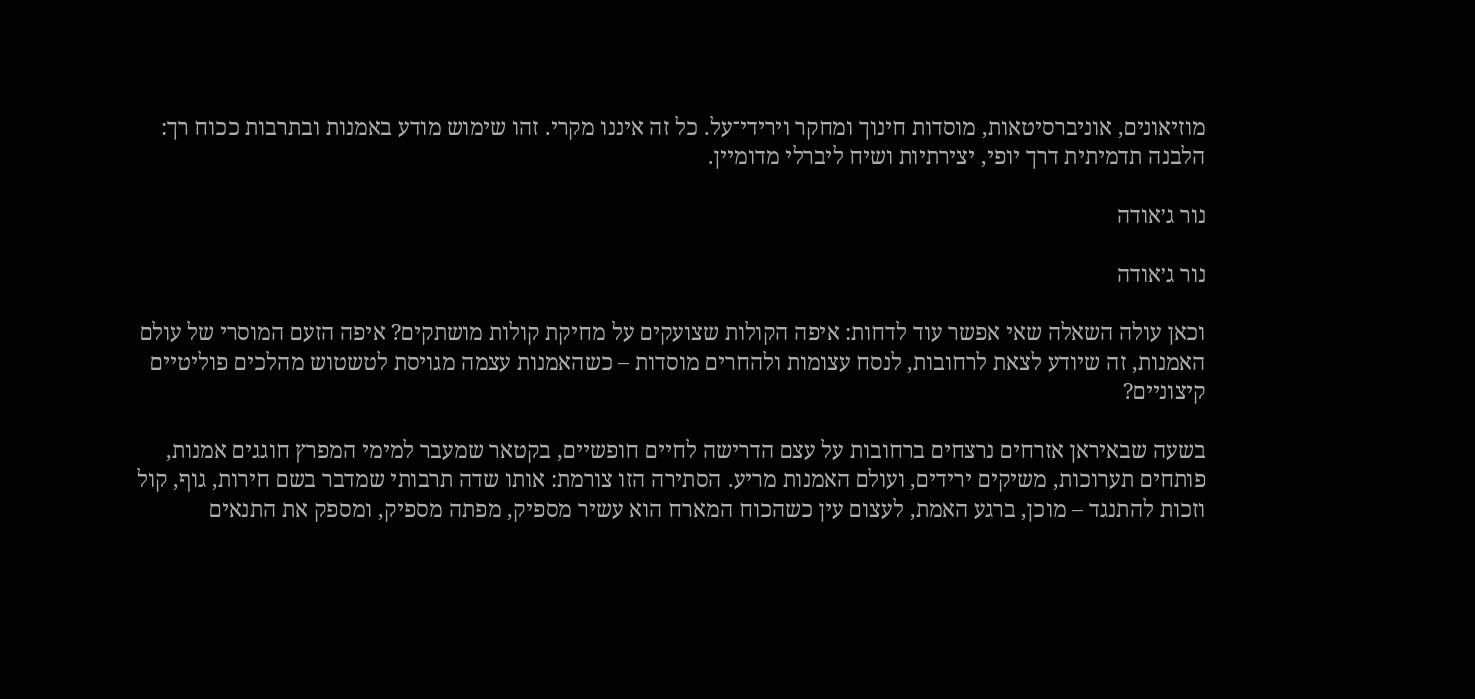מוזיאונים, אוניברסיטאות, מוסדות חינוך ומחקר וירידי־על. כל זה איננו מקרי. זהו שימוש מודע באמנות ובתרבות ככוח רך: הלבנה תדמיתית דרך יופי, יצירתיות ושיח ליברלי מדומיין.

נור ג׳אודה

נור ג׳אודה

וכאן עולה השאלה שאי אפשר עוד לדחות: איפה הקולות שצועקים על מחיקת קולות מושתקים? איפה הזעם המוסרי של עולם האמנות, זה שיודע לצאת לרחובות, לנסח עצומות ולהחרים מוסדות – כשהאמנות עצמה מגויסת לטשטוש מהלכים פוליטיים קיצוניים?

בשעה שבאיראן אזרחים נרצחים ברחובות על עצם הדרישה לחיים חופשיים, בקטאר שמעבר למימי המפרץ חוגגים אמנות, פותחים תערוכות, משיקים ירידים, ועולם האמנות מריע. הסתירה הזו צורמת: אותו שדה תרבותי שמדבר בשם חירות, גוף, קול וזכות להתנגד – מוכן, ברגע האמת, לעצום עין כשהכוח המארח הוא עשיר מספיק, מפתה מספיק, ומספק את התנאים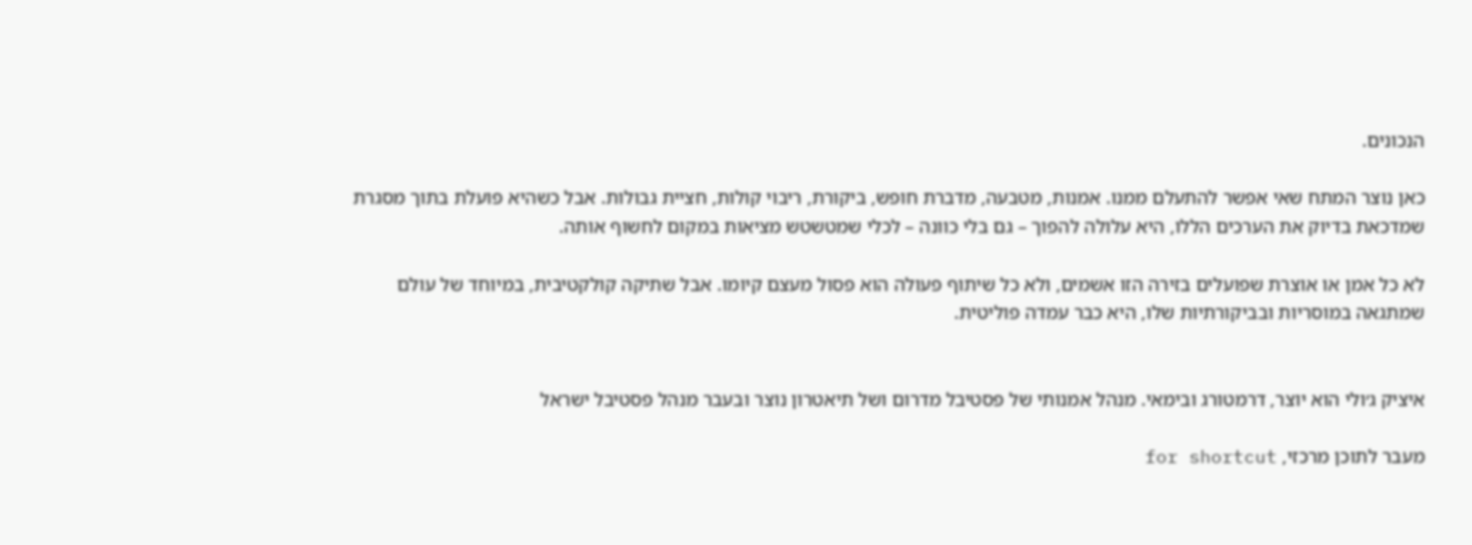הנכונים.

כאן נוצר המתח שאי אפשר להתעלם ממנו. אמנות, מטבעה, מדברת חופש, ביקורת, ריבוי קולות, חציית גבולות. אבל כשהיא פועלת בתוך מסגרת שמדכאת בדיוק את הערכים הללו, היא עלולה להפוך – גם בלי כוונה – לכלי שמטשטש מציאות במקום לחשוף אותה.

לא כל אמן או אוצרת שפועלים בזירה הזו אשמים, ולא כל שיתוף פעולה הוא פסול מעצם קיומו. אבל שתיקה קולקטיבית, במיוחד של עולם שמתגאה במוסריות ובביקורתיות שלו, היא כבר עמדה פוליטית.


איציק ג׳ולי הוא יוצר, דרמטורג ובימאי. מנהל אמנותי של פסטיבל מדרום ושל תיאטרון נוצר ובעבר מנהל פסטיבל ישראל

מעבר לתוכן מרכזי, for shortcut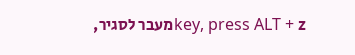key, press ALT + zמעבר לסגיר,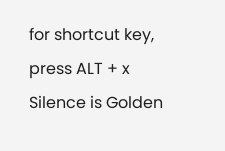for shortcut key, press ALT + x
Silence is Golden